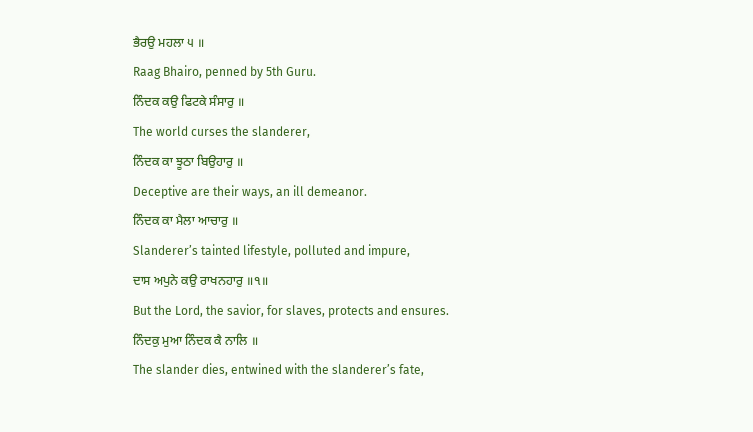ਭੈਰਉ ਮਹਲਾ ੫ ॥
Raag Bhairo, penned by 5th Guru.
ਨਿੰਦਕ ਕਉ ਫਿਟਕੇ ਸੰਸਾਰੁ ॥
The world curses the slanderer,
ਨਿੰਦਕ ਕਾ ਝੂਠਾ ਬਿਉਹਾਰੁ ॥
Deceptive are their ways, an ill demeanor.
ਨਿੰਦਕ ਕਾ ਮੈਲਾ ਆਚਾਰੁ ॥
Slanderer’s tainted lifestyle, polluted and impure,
ਦਾਸ ਅਪੁਨੇ ਕਉ ਰਾਖਨਹਾਰੁ ॥੧॥
But the Lord, the savior, for slaves, protects and ensures.
ਨਿੰਦਕੁ ਮੁਆ ਨਿੰਦਕ ਕੈ ਨਾਲਿ ॥
The slander dies, entwined with the slanderer’s fate,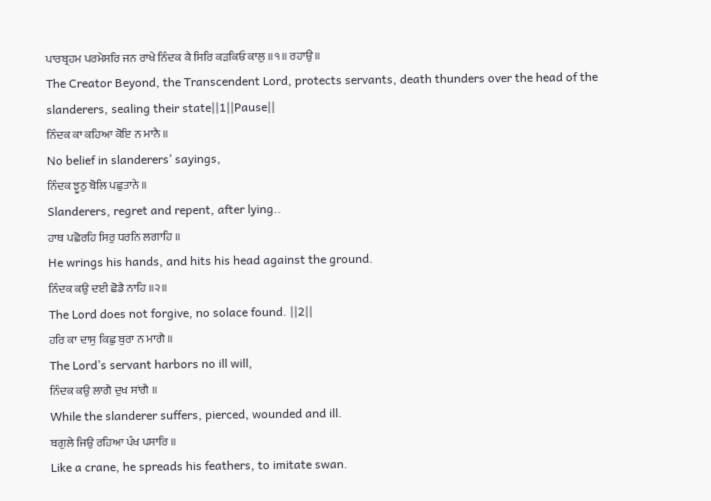ਪਾਰਬ੍ਰਹਮ ਪਰਮੇਸਰਿ ਜਨ ਰਾਖੇ ਨਿੰਦਕ ਕੈ ਸਿਰਿ ਕੜਕਿਓ ਕਾਲੁ ॥੧॥ ਰਹਾਉ ॥
The Creator Beyond, the Transcendent Lord, protects servants, death thunders over the head of the slanderers, sealing their state||1||Pause||
ਨਿੰਦਕ ਕਾ ਕਹਿਆ ਕੋਇ ਨ ਮਾਨੈ ॥
No belief in slanderers’ sayings,
ਨਿੰਦਕ ਝੂਠੁ ਬੋਲਿ ਪਛੁਤਾਨੇ ॥
Slanderers, regret and repent, after lying..
ਹਾਥ ਪਛੋਰਹਿ ਸਿਰੁ ਧਰਨਿ ਲਗਾਹਿ ॥
He wrings his hands, and hits his head against the ground.
ਨਿੰਦਕ ਕਉ ਦਈ ਛੋਡੈ ਨਾਹਿ ॥੨॥
The Lord does not forgive, no solace found. ||2||
ਹਰਿ ਕਾ ਦਾਸੁ ਕਿਛੁ ਬੁਰਾ ਨ ਮਾਗੈ ॥
The Lord’s servant harbors no ill will,
ਨਿੰਦਕ ਕਉ ਲਾਗੈ ਦੁਖ ਸਾਂਗੈ ॥
While the slanderer suffers, pierced, wounded and ill.
ਬਗੁਲੇ ਜਿਉ ਰਹਿਆ ਪੰਖ ਪਸਾਰਿ ॥
Like a crane, he spreads his feathers, to imitate swan.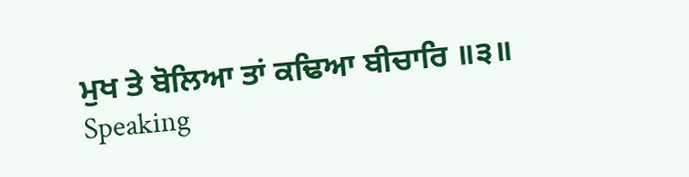ਮੁਖ ਤੇ ਬੋਲਿਆ ਤਾਂ ਕਢਿਆ ਬੀਚਾਰਿ ॥੩॥
Speaking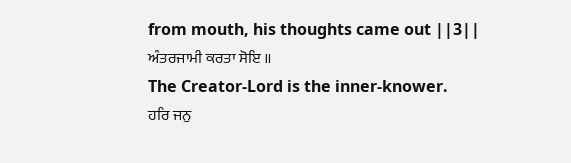from mouth, his thoughts came out ||3||
ਅੰਤਰਜਾਮੀ ਕਰਤਾ ਸੋਇ ॥
The Creator-Lord is the inner-knower.
ਹਰਿ ਜਨੁ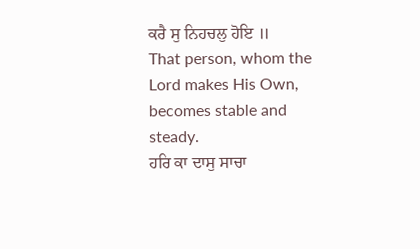ਕਰੈ ਸੁ ਨਿਹਚਲੁ ਹੋਇ ॥
That person, whom the Lord makes His Own, becomes stable and steady.
ਹਰਿ ਕਾ ਦਾਸੁ ਸਾਚਾ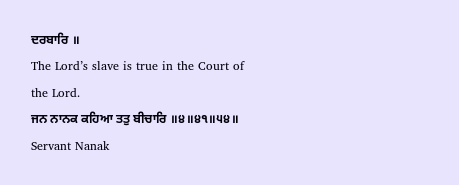ਦਰਬਾਰਿ ॥
The Lord’s slave is true in the Court of the Lord.
ਜਨ ਨਾਨਕ ਕਹਿਆ ਤਤੁ ਬੀਚਾਰਿ ॥੪॥੪੧॥੫੪॥
Servant Nanak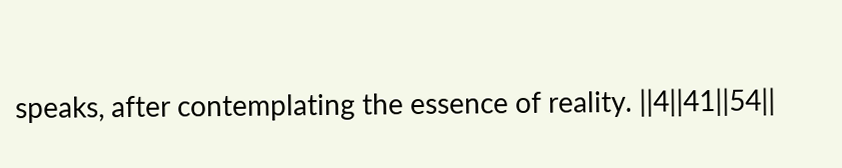speaks, after contemplating the essence of reality. ||4||41||54||